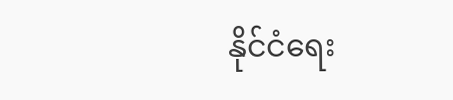နိုင်ငံရေး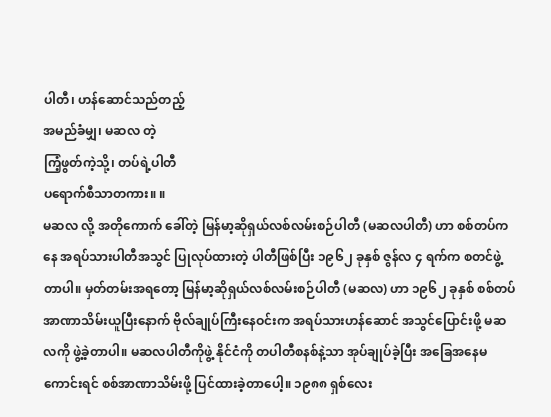ပါတီ၊ ဟန်ဆောင်သည်တည့်
အမည်ခံမျှ၊ မဆလ တဲ့
ကြံ့ဖွတ်ကဲ့သို့၊ တပ်ရဲ့ပါတီ
ပရောက်စီသာတကား။ ။
မဆလ လို့ အတိုကောက် ခေါ်တဲ့ မြန်မာ့ဆိုရှယ်လစ်လမ်းစဉ်ပါတီ (မဆလပါတီ) ဟာ စစ်တပ်ကနေ အရပ်သားပါတီအသွင် ပြုလုပ်ထားတဲ့ ပါတီဖြစ်ပြီး ၁၉၆၂ ခုနှစ် ဇွန်လ ၄ ရက်က စတင်ဖွဲ့တာပါ။ မှတ်တမ်းအရတော့ မြန်မာ့ဆိုရှယ်လစ်လမ်းစဉ်ပါတီ (မဆလ) ဟာ ၁၉၆၂ ခုနှစ် စစ်တပ် အာဏာသိမ်းယူပြီးနောက် ဗိုလ်ချုပ်ကြီးနေဝင်းက အရပ်သားဟန်ဆောင် အသွင်ပြောင်းဖို့ မဆလကို ဖွဲ့ခဲ့တာပါ။ မဆလပါတီကိုဖွဲ့ နိုင်ငံကို တပါတီစနစ်နဲ့သာ အုပ်ချုပ်ခဲ့ပြီး အခြေအနေမကောင်းရင် စစ်အာဏာသိမ်းဖို့ ပြင်ထားခဲ့တာပေါ့။ ၁၉၈၈ ရှစ်လေး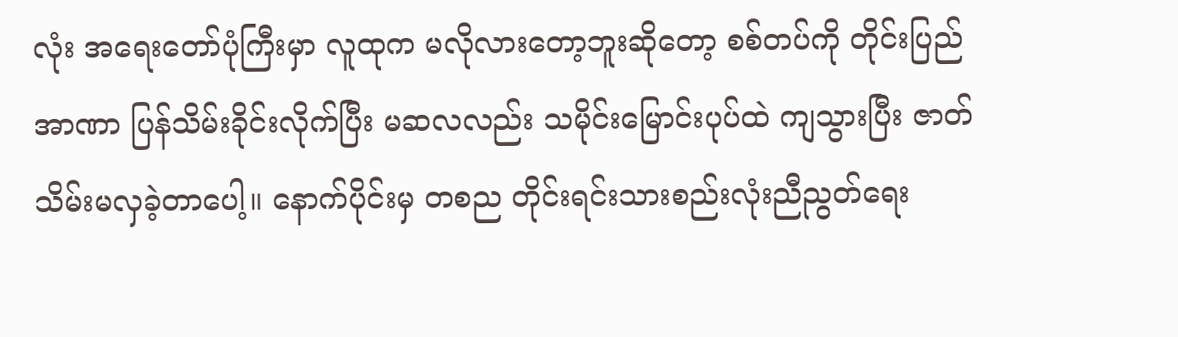လုံး အရေးတော်ပုံကြီးမှာ လူထုက မလိုလားတော့ဘူးဆိုတော့ စစ်တပ်ကို တိုင်းပြည်အာဏာ ပြန်သိမ်းခိုင်းလိုက်ပြီး မဆလလည်း သမိုင်းမြောင်းပုပ်ထဲ ကျသွားပြီး ဇာတ်သိမ်းမလှခဲ့တာပေါ့။ နောက်ပိုင်းမှ တစည တိုင်းရင်းသားစည်းလုံးညီညွတ်ရေး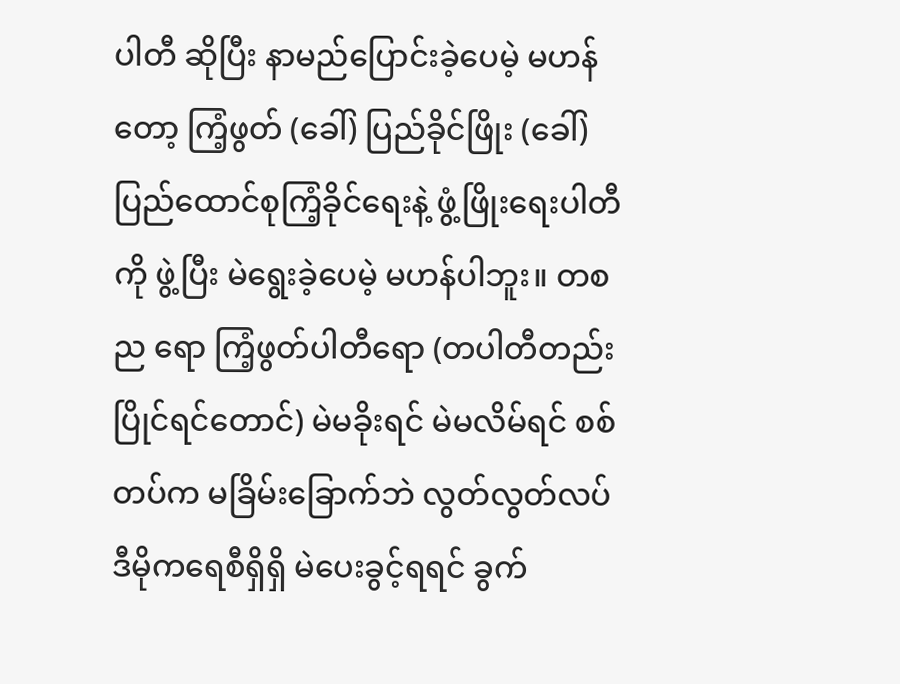ပါတီ ဆိုပြီး နာမည်ပြောင်းခဲ့ပေမဲ့ မဟန်တော့ ကြံ့ဖွတ် (ခေါ်) ပြည်ခိုင်ဖြိုး (ခေါ်) ပြည်ထောင်စုကြံ့ခိုင်ရေးနဲ့ ဖွံ့ဖြိုးရေးပါတီကို ဖွဲ့ပြီး မဲရွေးခဲ့ပေမဲ့ မဟန်ပါဘူး။ တစည ရော ကြံ့ဖွတ်ပါတီရော (တပါတီတည်းပြိုင်ရင်တောင်) မဲမခိုးရင် မဲမလိမ်ရင် စစ်တပ်က မခြိမ်းခြောက်ဘဲ လွတ်လွတ်လပ် ဒီမိုကရေစီရှိရှိ မဲပေးခွင့်ရရင် ခွက်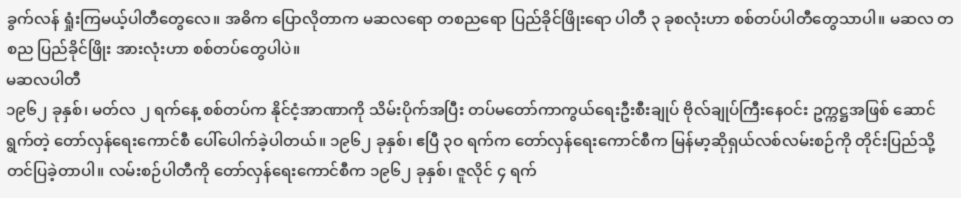ခွက်လန် ရှုံးကြမယ့်ပါတီတွေလေ။ အဓိက ပြောလိုတာက မဆလရော တစညရော ပြည်ခိုင်ဖြိုးရော ပါတီ ၃ ခုစလုံးဟာ စစ်တပ်ပါတီတွေသာပါ။ မဆလ တစည ပြည်ခိုင်ဖြိုး အားလုံးဟာ စစ်တပ်တွေပါပဲ။
မဆလပါတီ
၁၉၆၂ ခုနှစ်၊ မတ်လ ၂ ရက်နေ့ စစ်တပ်က နိုင်ငံ့အာဏာကို သိမ်းပိုက်အပြီး တပ်မတော်ကာကွယ်ရေးဦးစီးချုပ် ဗိုလ်ချုပ်ကြီးနေဝင်း ဥက္ကဋ္ဌအဖြစ် ဆောင်ရွက်တဲ့ တော်လှန်ရေးကောင်စီ ပေါ်ပေါက်ခဲ့ပါတယ်။ ၁၉၆၂ ခုနှစ်၊ ဧပြီ ၃ဝ ရက်က တော်လှန်ရေးကောင်စီက မြန်မာ့ဆိုရှယ်လစ်လမ်းစဉ်ကို တိုင်းပြည်သို့ တင်ပြခဲ့တာပါ။ လမ်းစဉ်ပါတီကို တော်လှန်ရေးကောင်စီက ၁၉၆၂ ခုနှစ်၊ ဇူလိုင် ၄ ရက်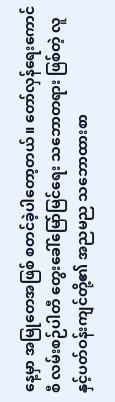နေ့မှာ အမြုတေအဖြစ် စတင်ခဲ့ပါတော့တယ်။ တော်လှန်ရေးကောင်စီ လမ်းစဉ်ပါတီ တွေးခေါ်မြော်မြင်ရေး သဘောတရား ဖြစ်တဲ့ လူနှင့်ပတ်ဝန်းကျင်တို့၏ အညမည သဘောထားစာ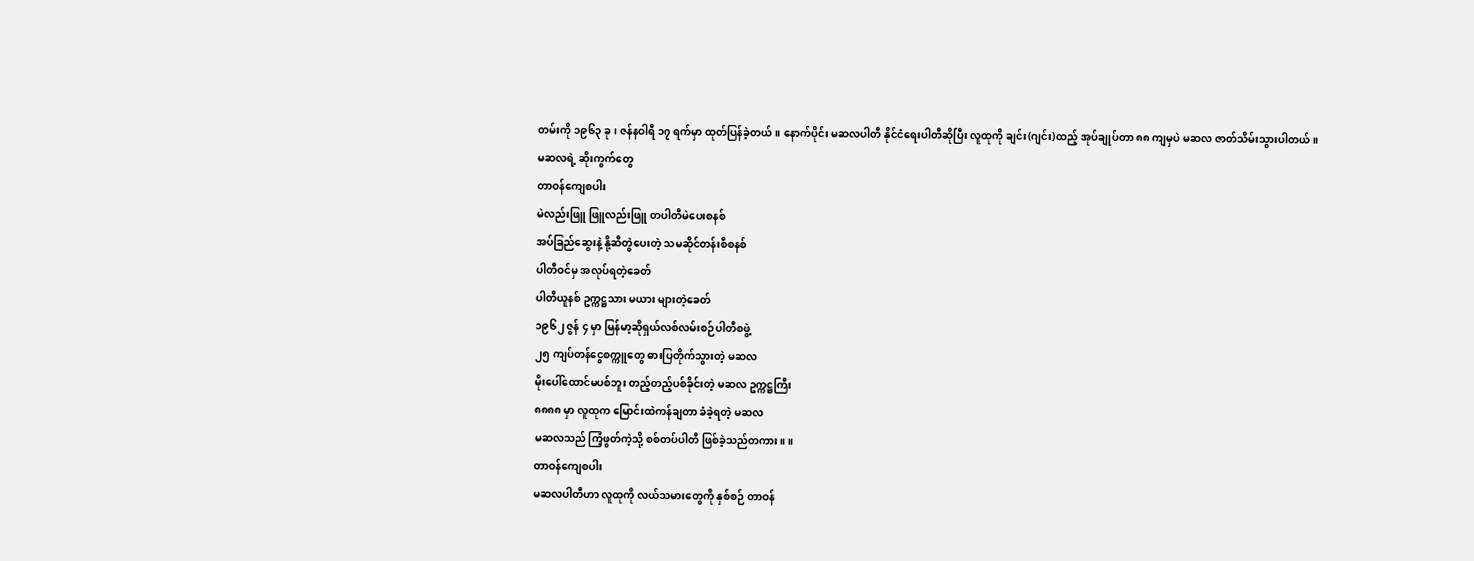တမ်းကို ၁၉၆၃ ခု၊ ဇန်နဝါရီ ၁၇ ရက်မှာ ထုတ်ပြန်ခဲ့တယ်။ နောက်ပိုင်း မဆလပါတီ နိုင်ငံရေးပါတီဆိုပြီး လူထုကို ချင်း(ဂျင်း)ထည့် အုပ်ချုပ်တာ ၈၈ ကျမှပဲ မဆလ ဇာတ်သိမ်းသွားပါတယ်။
မဆလရဲ့ ဆိုးကွက်တွေ
တာဝန်ကျေစပါး
မဲလည်းဖြူ ဖြူလည်းဖြူ တပါတီမဲပေးစနစ်
အပ်ခြည်ဆွေးနဲ့ နို့ဆီတွဲပေးတဲ့ သမဆိုင်တန်းစီစနစ်
ပါတီဝင်မှ အလုပ်ရတဲ့ခေတ်
ပါတီယူနစ် ဥက္ကဋ္ဌသား မယား များတဲ့ခေတ်
၁၉၆၂ ဇွန် ၄ မှာ မြန်မာ့ဆိုရှယ်လစ်လမ်းစဉ်ပါတီစဖွဲ့
၂၅ ကျပ်တန်ငွေစက္ကူတွေ ဓားပြတိုက်သွားတဲ့ မဆလ
မိုးပေါ်ထောင်မပစ်ဘူး တည့်တည့်ပစ်ခိုင်းတဲ့ မဆလ ဥက္ကဋ္ဌကြီး
၈၈၈၈ မှာ လူထုက မြောင်းထဲကန်ချတာ ခံခဲ့ရတဲ့ မဆလ
မဆလသည် ကြံ့ဖွတ်ကဲ့သို့ စစ်တပ်ပါတီ ဖြစ်ခဲ့သည်တကား။ ။
တာဝန်ကျေစပါး
မဆလပါတီဟာ လူထုကို လယ်သမားတွေကို နှစ်စဉ် တာဝန်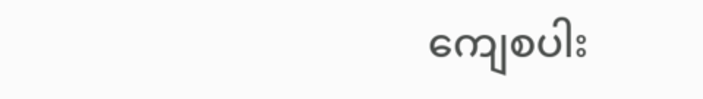ကျေစပါး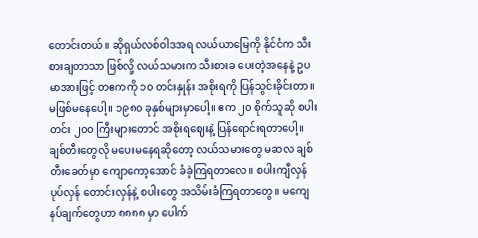တောင်းတယ်။ ဆိုရှယ်လစ်ဝါဒအရ လယ်ယာမြေကို နိုင်ငံက သီးစားချတာသာ ဖြစ်လို့ လယ်သမားက သီးစားခ ပေးတဲ့အနေနဲ့ ဥပမာအားဖြင့် တဧကကို ၁၀ တင်းနှုန်း အစိုးရကို ပြန်သွင်းခိုင်းတာ။ မဖြစ်မနေပေါ့။ ၁၉၈၀ ခုနှစ်များမှာပေါ့။ ဧက ၂၀ စိုက်သူဆို စပါးတင်း ၂၀၀ ကြီးများတောင် အစိုးရဈေးနဲ့ ပြန်ရောင်းရတာပေါ့။ ချစ်တီးတွေလို မပေးမနေရဆိုတော့ လယ်သမားတွေ မဆလ ချစ်တီးခေတ်မှာ ကျောကော့အောင် ခံခဲ့ကြရတာလေ။ စပါးကျီလှန် ပုပ်လှန် တောင်းလှန်နဲ့ စပါးတွေ အသိမ်းခံကြရတာတွေ။ မကျေနပ်ချက်တွေဟာ ၈၈၈၈ မှာ ပေါက်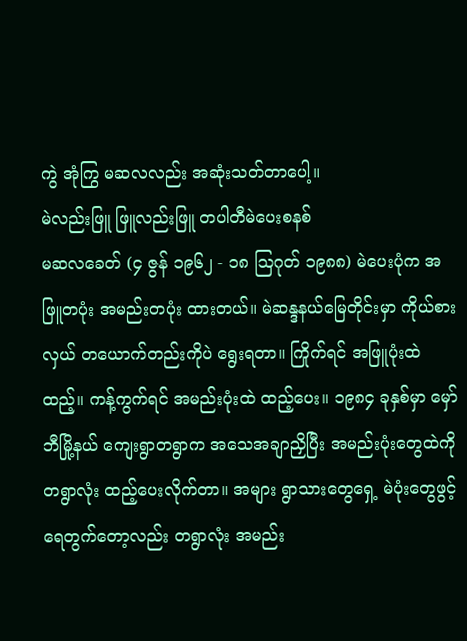ကွဲ အုံကြွ မဆလလည်း အဆုံးသတ်တာပေါ့။
မဲလည်းဖြူ ဖြူလည်းဖြူ တပါတီမဲပေးစနစ်
မဆလခေတ် (၄ ဇွန် ၁၉၆၂ - ၁၈ ဩဂုတ် ၁၉၈၈) မဲပေးပုံက အဖြူတပုံး အမည်းတပုံး ထားတယ်။ မဲဆန္ဒနယ်မြေတိုင်းမှာ ကိုယ်စားလှယ် တယောက်တည်းကိုပဲ ရွေးရတာ။ ကြိုက်ရင် အဖြူပုံးထဲထည့်။ ကန့်ကွက်ရင် အမည်းပုံးထဲ ထည့်ပေး။ ၁၉၈၄ ခုနှစ်မှာ မှော်ဘီမြို့နယ် ကျေးရွာတရွာက အသေအချာညှိပြီး အမည်းပုံးတွေထဲကို တရွာလုံး ထည့်ပေးလိုက်တာ။ အများ ရွာသားတွေရှေ့ မဲပုံးတွေဖွင့် ရေတွက်တော့လည်း တရွာလုံး အမည်း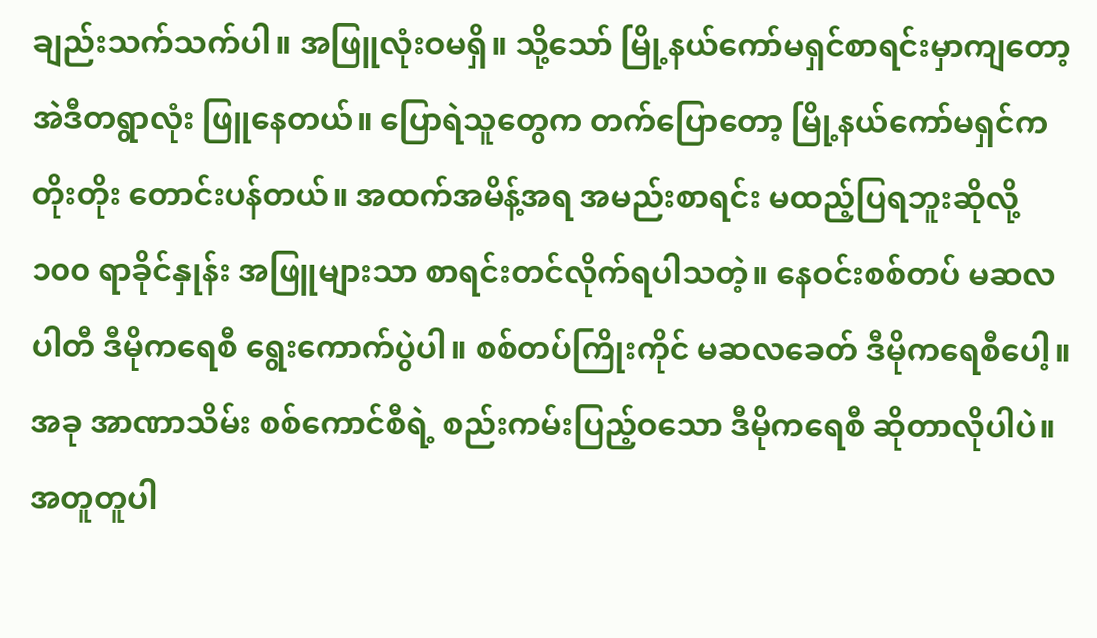ချည်းသက်သက်ပါ။ အဖြူလုံးဝမရှိ။ သို့သော် မြို့နယ်ကော်မရှင်စာရင်းမှာကျတော့ အဲဒီတရွာလုံး ဖြူနေတယ်။ ပြောရဲသူတွေက တက်ပြောတော့ မြို့နယ်ကော်မရှင်က တိုးတိုး တောင်းပန်တယ်။ အထက်အမိန့်အရ အမည်းစာရင်း မထည့်ပြရဘူးဆိုလို့ ၁၀၀ ရာခိုင်နှုန်း အဖြူများသာ စာရင်းတင်လိုက်ရပါသတဲ့။ နေဝင်းစစ်တပ် မဆလပါတီ ဒီမိုကရေစီ ရွေးကောက်ပွဲပါ။ စစ်တပ်ကြိုးကိုင် မဆလခေတ် ဒီမိုကရေစီပေါ့။ အခု အာဏာသိမ်း စစ်ကောင်စီရဲ့ စည်းကမ်းပြည့်ဝသော ဒီမိုကရေစီ ဆိုတာလိုပါပဲ။ အတူတူပါ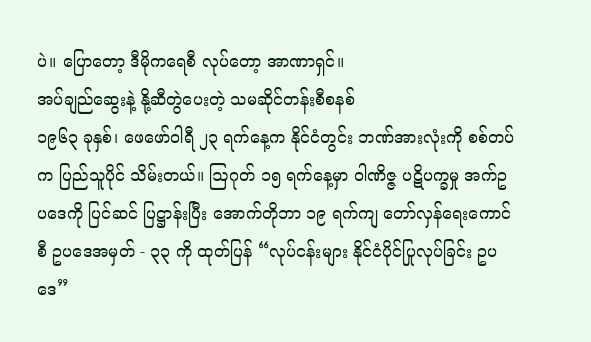ပဲ။ ပြောတော့ ဒီမိုကရေစီ လုပ်တော့ အာဏာရှင်။
အပ်ချည်ဆွေးနဲ့ နို့ဆီတွဲပေးတဲ့ သမဆိုင်တန်းစီစနစ်
၁၉၆၃ ခုနှစ်၊ ဖေဖော်ဝါရီ ၂၃ ရက်နေ့က နိုင်ငံတွင်း ဘဏ်အားလုံးကို စစ်တပ်က ပြည်သူပိုင် သိမ်းတယ်။ ဩဂုတ် ၁၅ ရက်နေ့မှာ ဝါဏိဇ္ဇ ပဋိပက္ခမှု အက်ဥပဒေကို ပြင်ဆင် ပြဋ္ဌာန်းပြီး အောက်တိုဘာ ၁၉ ရက်ကျ တော်လှန်ရေးကောင်စီ ဥပဒေအမှတ် - ၃၃ ကို ထုတ်ပြန် “လုပ်ငန်းများ နိုင်ငံပိုင်ပြုလုပ်ခြင်း ဥပဒေ”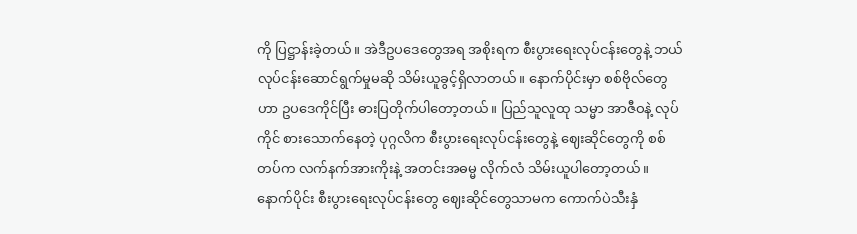ကို ပြဋ္ဌာန်းခဲ့တယ်။ အဲဒီဥပဒေတွေအရ အစိုးရက စီးပွားရေးလုပ်ငန်းတွေနဲ့ ဘယ်လုပ်ငန်းဆောင်ရွက်မှုမဆို သိမ်းယူခွင့်ရှိလာတယ်။ နောက်ပိုင်းမှာ စစ်ဗိုလ်တွေဟာ ဥပဒေကိုင်ပြီး ဓားပြတိုက်ပါတော့တယ်။ ပြည်သူလူထု သမ္မာ အာဇီဝနဲ့ လုပ်ကိုင် စားသောက်နေတဲ့ ပုဂ္ဂလိက စီးပွားရေးလုပ်ငန်းတွေနဲ့ ဈေးဆိုင်တွေကို စစ်တပ်က လက်နက်အားကိုးနဲ့ အတင်းအဓမ္မ လိုက်လံ သိမ်းယူပါတော့တယ်။ နောက်ပိုင်း စီးပွားရေးလုပ်ငန်းတွေ ဈေးဆိုင်တွေသာမက ကောက်ပဲသီးနှံ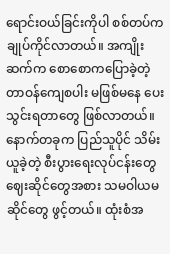ရောင်းဝယ်ခြင်းကိုပါ စစ်တပ်က ချုပ်ကိုင်လာတယ်။ အကျိုးဆက်က စောစောကပြောခဲ့တဲ့ တာဝန်ကျေစပါး မဖြစ်မနေ ပေးသွင်းရတာတွေ ဖြစ်လာတယ်။ နောက်တခုက ပြည်သူပိုင် သိမ်းယူခဲ့တဲ့ စီးပွားရေးလုပ်ငန်းတွေ ဈေးဆိုင်တွေအစား သမဝါယမဆိုင်တွေ ဖွင့်တယ်။ ထုံးစံအ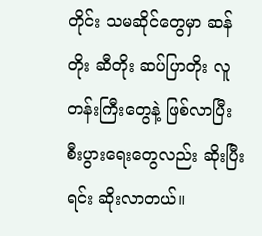တိုင်း သမဆိုင်တွေမှာ ဆန်တိုး ဆီတိုး ဆပ်ပြာတိုး လူတန်းကြီးတွေနဲ့ ဖြစ်လာပြီး စီးပွားရေးတွေလည်း ဆိုးပြီးရင်း ဆိုးလာတယ်။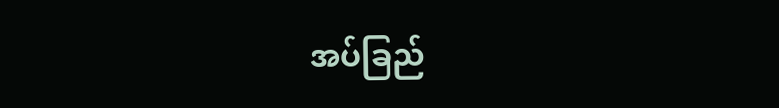အပ်ခြည်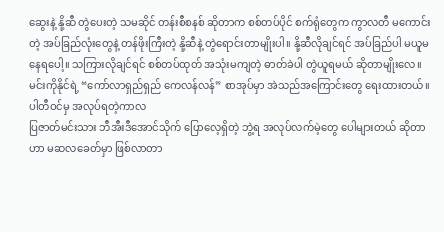ဆွေးနဲ့ နို့ဆီ တွဲပေးတဲ့ သမဆိုင် တန်းစီစနစ် ဆိုတာက စစ်တပ်ပိုင် စက်ရုံတွေက ကွာလတီ မကောင်းတဲ့ အပ်ခြည်လုံးတွေနဲ့ တန်ဖိုးကြီးတဲ့ နို့ဆီနဲ့ တွဲရောင်းတာမျိုးပါ။ နို့ဆီလိုချင်ရင် အပ်ခြည်ပါ မယူမနေရပေါ့။ သကြားလိုချင်ရင် စစ်တပ်ထုတ် အသုံးမကျတဲ့ ဓာတ်ခဲပါ တွဲယူရမယ် ဆိုတာမျိုးလေ။ မင်းကိုနိုင်ရဲ့ “ကော်လာရှည်ရှည် ကေလန်လန်” စာအုပ်မှာ အဲသည်အကြောင်းတွေ ရေးထားတယ်။
ပါတီဝင်မှ အလုပ်ရတဲ့ကာလ
ပြဇာတ်မင်းသား ဘီအီးဒီအောင်သိုက် ပြောလေ့ရှိတဲ့ ဘွဲ့ရ အလုပ်လက်မဲ့တွေ ပေါများတယ် ဆိုတာဟာ မဆလခေတ်မှာ ဖြစ်လာတာ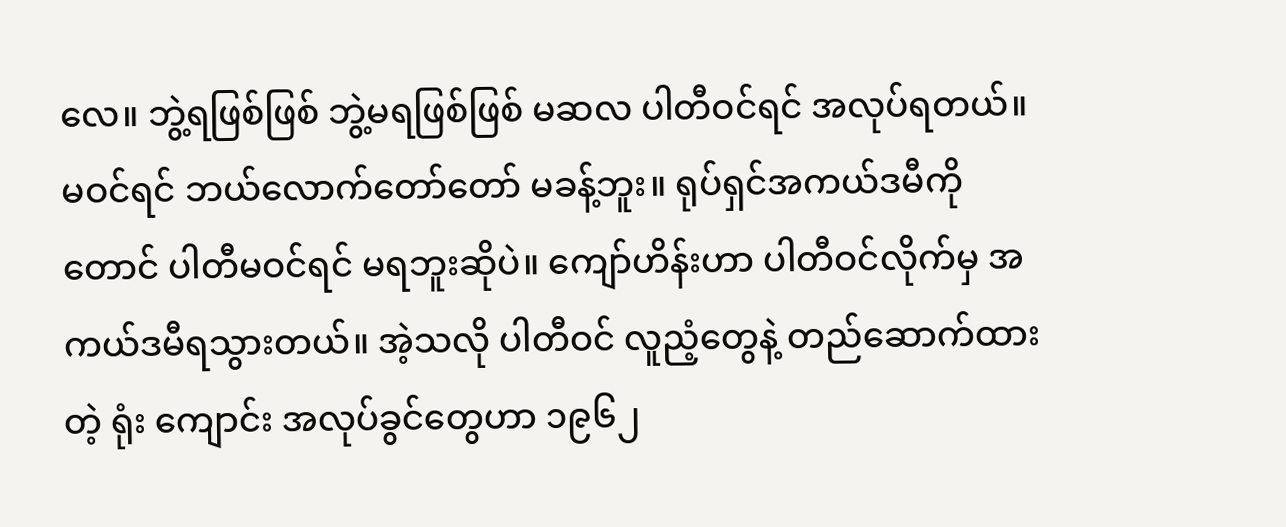လေ။ ဘွဲ့ရဖြစ်ဖြစ် ဘွဲ့မရဖြစ်ဖြစ် မဆလ ပါတီဝင်ရင် အလုပ်ရတယ်။ မဝင်ရင် ဘယ်လောက်တော်တော် မခန့်ဘူး။ ရုပ်ရှင်အကယ်ဒမီကိုတောင် ပါတီမဝင်ရင် မရဘူးဆိုပဲ။ ကျော်ဟိန်းဟာ ပါတီဝင်လိုက်မှ အကယ်ဒမီရသွားတယ်။ အဲ့သလို ပါတီဝင် လူညံ့တွေနဲ့ တည်ဆောက်ထားတဲ့ ရုံး ကျောင်း အလုပ်ခွင်တွေဟာ ၁၉၆၂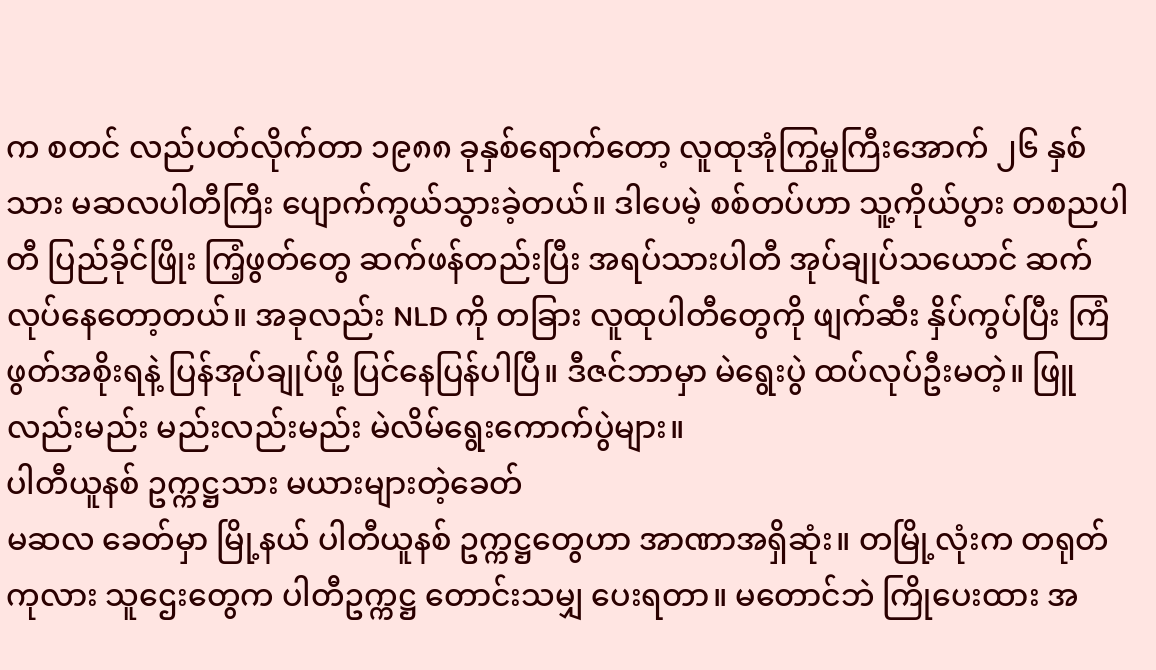က စတင် လည်ပတ်လိုက်တာ ၁၉၈၈ ခုနှစ်ရောက်တော့ လူထုအုံကြွမှုကြီးအောက် ၂၆ နှစ်သား မဆလပါတီကြီး ပျောက်ကွယ်သွားခဲ့တယ်။ ဒါပေမဲ့ စစ်တပ်ဟာ သူ့ကိုယ်ပွား တစညပါတီ ပြည်ခိုင်ဖြိုး ကြံ့ဖွတ်တွေ ဆက်ဖန်တည်းပြီး အရပ်သားပါတီ အုပ်ချုပ်သယောင် ဆက်လုပ်နေတော့တယ်။ အခုလည်း NLD ကို တခြား လူထုပါတီတွေကို ဖျက်ဆီး နှိပ်ကွပ်ပြီး ကြံဖွတ်အစိုးရနဲ့ ပြန်အုပ်ချုပ်ဖို့ ပြင်နေပြန်ပါပြီ။ ဒီဇင်ဘာမှာ မဲရွေးပွဲ ထပ်လုပ်ဦးမတဲ့။ ဖြူလည်းမည်း မည်းလည်းမည်း မဲလိမ်ရွေးကောက်ပွဲများ။
ပါတီယူနစ် ဥက္ကဋ္ဌသား မယားများတဲ့ခေတ်
မဆလ ခေတ်မှာ မြို့နယ် ပါတီယူနစ် ဥက္ကဋ္ဌတွေဟာ အာဏာအရှိဆုံး။ တမြို့လုံးက တရုတ် ကုလား သူဌေးတွေက ပါတီဥက္ကဋ္ဌ တောင်းသမျှ ပေးရတာ။ မတောင်ဘဲ ကြိုပေးထား အ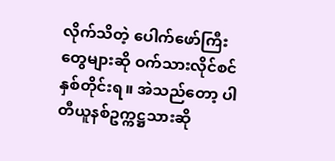လိုက်သိတဲ့ ပေါက်ဖော်ကြီးတွေများဆို ဝက်သားလိုင်စင် နှစ်တိုင်းရ။ အဲသည်တော့ ပါတီယူနစ်ဥက္ကဋ္ဌသားဆို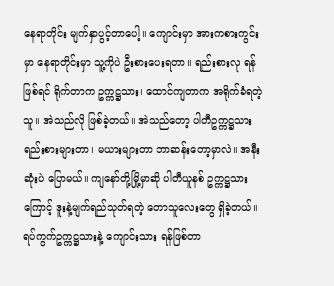နေရာတိုင်း မျက်နှာပွင့်တာပေါ့။ ကျောင်းမှာ အားကစားကွင်းမှာ နေရာတိုင်းမှာ သူ့ကိုပဲ ဦးစားပေးရတာ။ ရည်းစားလု ရန်ဖြစ်ရင် ရိုက်တာက ဥက္ကဋ္ဌသား၊ ထောင်ကျတာက အရိုက်ခံရတဲ့သူ။ အဲသည်လို ဖြစ်ခဲ့တယ်။ အဲသည်တော့ ပါတီဥက္ကဋ္ဌသား ရည်းစားများတာ၊ မယားများတာ ဘာဆန်းတော့မှာလဲ။ အနီးဆုံးပဲ ပြောမယ်။ ကျနော်တို့မြို့မှာဆို ပါတီယူနစ် ဥက္ကဋ္ဌသားကြောင့် ဒူးနဲ့မျက်ရည်သုတ်ရတဲ့ တောသူလေးတွေ ရှိခဲ့တယ်။ ရပ်ကွက်ဥက္ကဋ္ဌသားနဲ့ ကျောင်းသား ရန်ဖြစ်တာ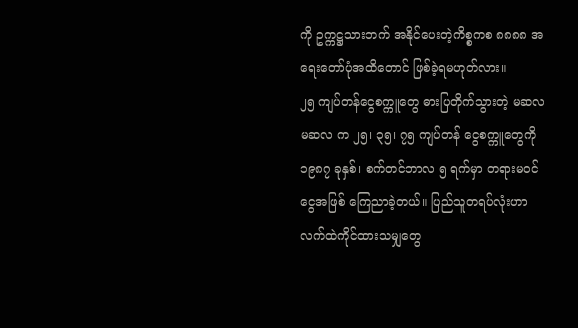ကို ဥက္ကဋ္ဌသားဘက် အနိုင်ပေးတဲ့ကိစ္စကစ ၈၈၈၈ အရေးတော်ပုံအထိတောင် ဖြစ်ခဲ့ရမဟုတ်လား။
၂၅ ကျပ်တန်ငွေစက္ကူတွေ ဓားပြတိုက်သွားတဲ့ မဆလ
မဆလ က ၂၅၊ ၃၅၊ ၇၅ ကျပ်တန် ငွေစက္ကူတွေကို ၁၉၈၇ ခုနှစ်၊ စက်တင်ဘာလ ၅ ရက်မှာ တရားမဝင်ငွေအဖြစ် ကြေညာခဲ့တယ်။ ပြည်သူတရပ်လုံးဟာ လက်ထဲကိုင်ထားသမျှတွေ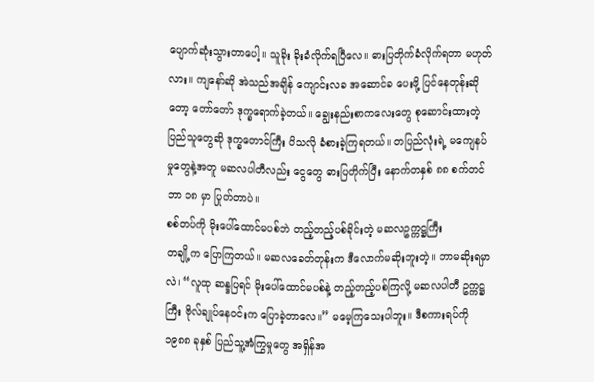ပျောက်ဆုံးသွားတာပေါ့။ သူခိုး ခိုးခံလိုက်ရပြီလေ။ ဓားပြတိုက်ခံလိုက်ရတာ မဟုတ်လား။ ကျနော်ဆို အဲသည်အချိန် ကျောင်းလခ အဆောင်ခ ပေးဖို့ ပြင်နေတုန်းဆိုတော့ တော်တော် ဒုက္ခရောက်ခဲ့တယ်။ ချွေးနည်းစာကလေးတွေ စုဆောင်းထားတဲ့ ပြည်သူတွေဆို ဒုက္ခတောင်ကြီး ပိသလို ခံစားခဲ့ကြရတယ်။ တပြည်လုံးရဲ့ မကျေနပ်မှုတွေနဲ့အတူ မဆလပါတီလည်း ငွေတွေ ဓားပြတိုက်ပြီး နောက်တနှစ် ၈၈ စက်တင်ဘာ ၁၈ မှာ ပြုတ်တာပဲ။
စစ်တပ်ကို မိုးပေါ်ထောင်မပစ်ဘဲ တည့်တည့်ပစ်ခိုင်းတဲ့ မဆလဥက္ကဋ္ဌကြီး
တချို့က ပြောကြတယ်။ မဆလခေတ်တုန်းက ဒီလောက်မဆိုးဘူးတဲ့။ ဘာမဆိုးရမှာလဲ၊ “လူထု ဆန္ဒပြရင် မိုးပေါ်ထောင်မပစ်နဲ့ တည့်တည့်ပစ်ကြလို့ မဆလပါတီ ဥက္ကဋ္ဌကြီး ဗိုလ်ချုပ်နေဝင်းက ပြောခဲ့တာလေ။” မမေ့ကြသေးပါဘူး။ ဒီစကားရပ်ကို ၁၉၈၈ ခုနှစ် ပြည်သူ့အံကြွမှုတွေ အရှိန်အ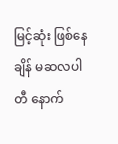မြင့်ဆုံး ဖြစ်နေချိန် မဆလပါတီ နောက်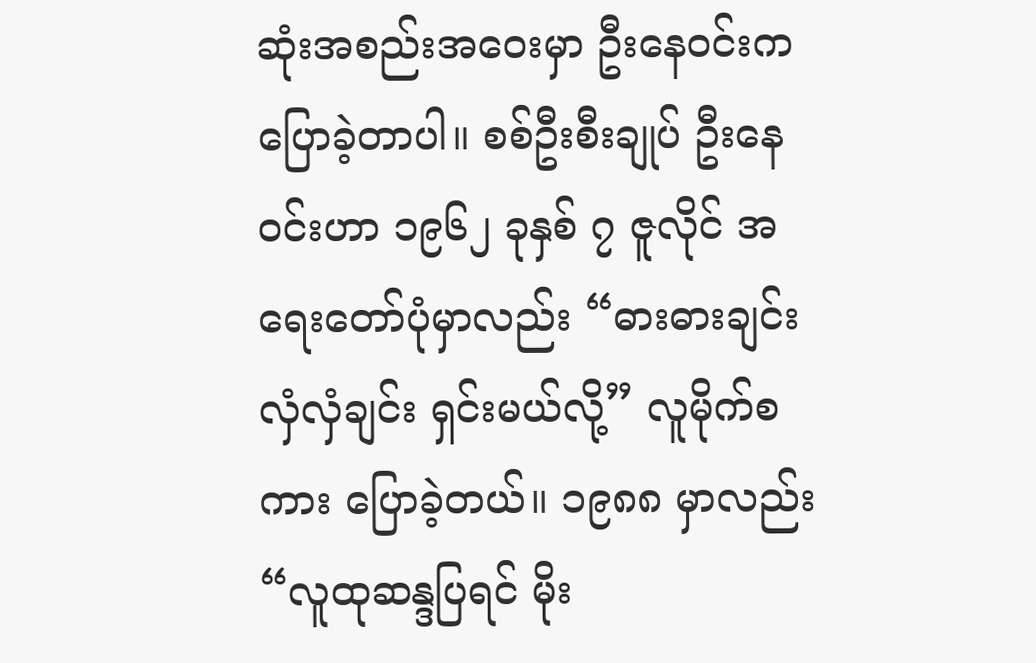ဆုံးအစည်းအဝေးမှာ ဦးနေဝင်းက ပြောခဲ့တာပါ။ စစ်ဦးစီးချုပ် ဦးနေဝင်းဟာ ၁၉၆၂ ခုနှစ် ၇ ဇူလိုင် အရေးတော်ပုံမှာလည်း “ဓားဓားချင်း လှံလှံချင်း ရှင်းမယ်လို့” လူမိုက်စကား ပြောခဲ့တယ်။ ၁၉၈၈ မှာလည်း “လူထုဆန္ဒပြရင် မိုး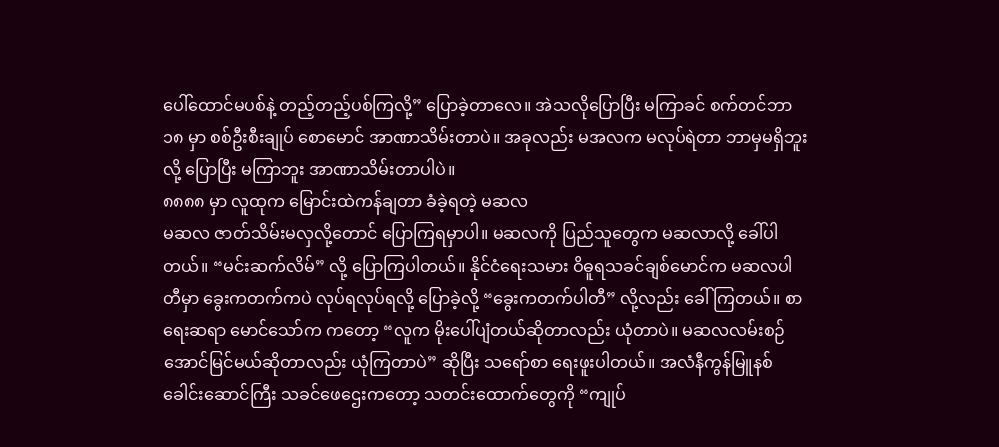ပေါ်ထောင်မပစ်နဲ့ တည့်တည့်ပစ်ကြလို့” ပြောခဲ့တာလေ။ အဲသလိုပြောပြီး မကြာခင် စက်တင်ဘာ ၁၈ မှာ စစ်ဦးစီးချုပ် စောမောင် အာဏာသိမ်းတာပဲ။ အခုလည်း မအလက မလုပ်ရဲတာ ဘာမှမရှိဘူးလို့ ပြောပြီး မကြာဘူး အာဏာသိမ်းတာပါပဲ။
၈၈၈၈ မှာ လူထုက မြောင်းထဲကန်ချတာ ခံခဲ့ရတဲ့ မဆလ
မဆလ ဇာတ်သိမ်းမလှလို့တောင် ပြောကြရမှာပါ။ မဆလကို ပြည်သူတွေက မဆလာလို့ ခေါ်ပါတယ်။ “မင်းဆက်လိမ်” လို့ ပြောကြပါတယ်။ နိုင်ငံရေးသမား ဝိဓူရသခင်ချစ်မောင်က မဆလပါတီမှာ ခွေးကတက်ကပဲ လုပ်ရလုပ်ရလို့ ပြောခဲ့လို့ “ခွေးကတက်ပါတီ” လို့လည်း ခေါ်ကြတယ်။ စာရေးဆရာ မောင်သော်က ကတော့ “လူက မိုးပေါ်ပျံတယ်ဆိုတာလည်း ယုံတာပဲ။ မဆလလမ်းစဉ် အောင်မြင်မယ်ဆိုတာလည်း ယုံကြတာပဲ” ဆိုပြီး သရော်စာ ရေးဖူးပါတယ်။ အလံနီကွန်မြူနစ် ခေါင်းဆောင်ကြီး သခင်ဖေဌေးကတော့ သတင်းထောက်တွေကို “ကျုပ်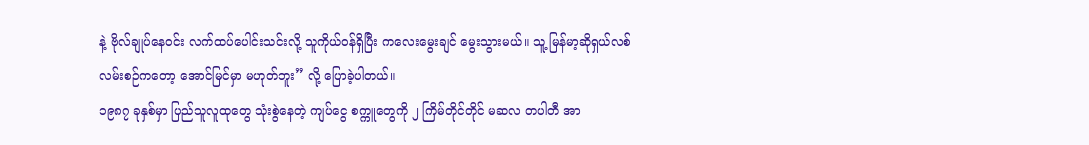နဲ့ ဗိုလ်ချုပ်နေဝင်း လက်ထပ်ပေါင်းသင်းလို့ သူကိုယ်ဝန်ရှိပြီး ကလေးမွေးချင် မွေးသွားမယ်။ သူ့ မြန်မာ့ဆိုရှယ်လစ်လမ်းစဉ်ကတော့ အောင်မြင်မှာ မဟုတ်ဘူး” လို့ ပြောခဲ့ပါတယ်။
၁၉၈၇ ခုနှစ်မှာ ပြည်သူလူထုတွေ သုံးစွဲနေတဲ့ ကျပ်ငွေ စက္ကူတွေကို ၂ ကြိမ်တိုင်တိုင် မဆလ တပါတီ အာ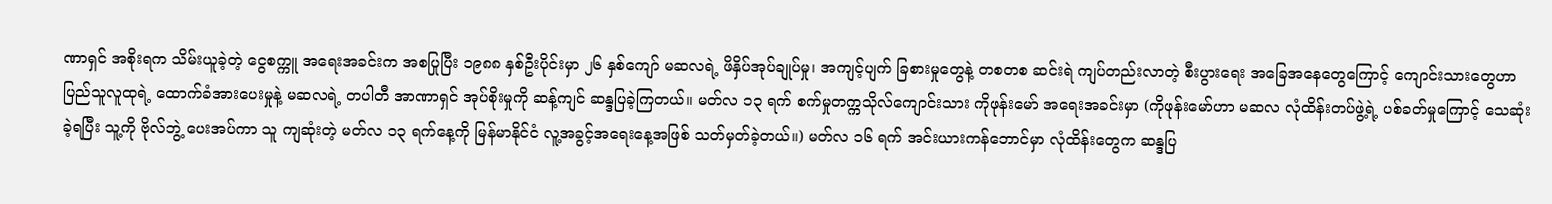ဏာရှင် အစိုးရက သိမ်းယူခဲ့တဲ့ ငွေစက္ကူ အရေးအခင်းက အစပြုပြီး ၁၉၈၈ နှစ်ဦးပိုင်းမှာ ၂၆ နှစ်ကျော် မဆလရဲ့ ဖိနှိပ်အုပ်ချုပ်မှု၊ အကျင့်ပျက် ခြစားမှုတွေနဲ့ တစတစ ဆင်းရဲ ကျပ်တည်းလာတဲ့ စီးပွားရေး အခြေအနေတွေကြောင့် ကျောင်းသားတွေဟာ ပြည်သူလူထုရဲ့ ထောက်ခံအားပေးမှုနဲ့ မဆလရဲ့ တပါတီ အာဏာရှင် အုပ်စိုးမှုကို ဆန့်ကျင် ဆန္ဒပြခဲ့ကြတယ်။ မတ်လ ၁၃ ရက် စက်မှုတက္ကသိုလ်ကျောင်းသား ကိုဖုန်းမော် အရေးအခင်းမှာ (ကိုဖုန်းမော်ဟာ မဆလ လုံထိန်းတပ်ဖွဲ့ရဲ့ ပစ်ခတ်မှုကြောင့် သေဆုံးခဲ့ရပြီး သူ့ကို ဗိုလ်ဘွဲ့ ပေးအပ်ကာ သူ ကျဆုံးတဲ့ မတ်လ ၁၃ ရက်နေ့ကို မြန်မာနိုင်ငံ လူ့အခွင့်အရေးနေ့အဖြစ် သတ်မှတ်ခဲ့တယ်။) မတ်လ ၁၆ ရက် အင်းယားကန်ဘောင်မှာ လုံထိန်းတွေက ဆန္ဒပြ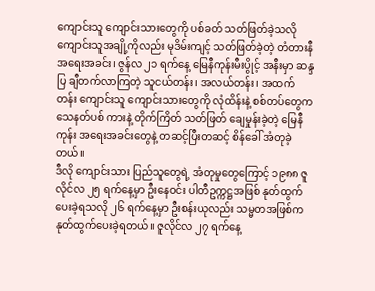ကျောင်းသူ ကျောင်းသားတွေကို ပစ်ခတ် သတ်ဖြတ်ခဲ့သလို ကျောင်းသူအချို့ကိုလည်း မုဒိမ်းကျင့် သတ်ဖြတ်ခဲ့တဲ့ တံတားနီအရေးအခင်း၊ ဇွန်လ ၂၁ ရက်နေ့ မြေနီကုန်းမီးပွိုင့် အနီးမှာ ဆန္ဒပြ ချီတက်လာကြတဲ့ သူငယ်တန်း၊ အလယ်တန်း၊ အထက်တန်း ကျောင်းသူ ကျောင်းသားတွေကို လုံထိန်းနဲ့ စစ်တပ်တွေက သေနတ်ပစ် ကားနဲ့ တိုက်ကြိတ် သတ်ဖြတ် ချေမှုန်းခဲ့တဲ့ မြေနီကုန်း အရေးအခင်းတွေနဲ့ တဆင့်ပြီးတဆင့် စိန်ခေါ် အံတုခဲ့တယ်။
ဒီလို ကျောင်းသား ပြည်သူတွေရဲ့ အံတုမှုတွေကြောင့် ၁၉၈၈ ဇူလိုင်လ ၂၅ ရက်နေ့မှာ ဦးနေဝင်း ပါတီဥက္ကဋ္ဌအဖြစ် နုတ်ထွက်ပေးခဲ့ရသလို ၂၆ ရက်နေ့မှာ ဦးစန်းယုလည်း သမ္မတအဖြစ်က နုတ်ထွက်ပေးခဲ့ရတယ်။ ဇူလိုင်လ ၂၇ ရက်နေ့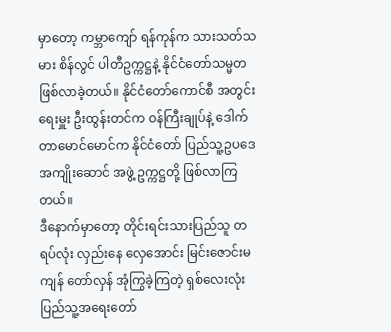မှာတော့ ကမ္ဘာကျော် ရန်ကုန်က သားသတ်သမား စိန်လွင် ပါတီဥက္ကဋ္ဌနဲ့ နိုင်ငံတော်သမ္မတ ဖြစ်လာခဲ့တယ်။ နိုင်ငံတော်ကောင်စီ အတွင်းရေးမှူး ဦးထွန်းတင်က ဝန်ကြီးချုပ်နဲ့ ဒေါက်တာမောင်မောင်က နိုင်ငံတော် ပြည်သူ့ဥပဒေအကျိုးဆောင် အဖွဲ့ ဥက္ကဋ္ဌတို့ ဖြစ်လာကြတယ်။
ဒီနောက်မှာတော့ တိုင်းရင်းသားပြည်သူ တရပ်လုံး လှည်းနေ လှေအောင်း မြင်းဇောင်းမကျန် တော်လှန် အုံကြွခဲ့ကြတဲ့ ရှစ်လေးလုံး ပြည်သူ့အရေးတော်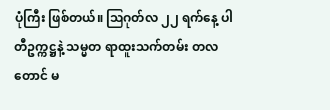ပုံကြီး ဖြစ်တယ်။ ဩဂုတ်လ ၂၂ ရက်နေ့ ပါတီဥက္ကဋ္ဌနဲ့ သမ္မတ ရာထူးသက်တမ်း တလတောင် မ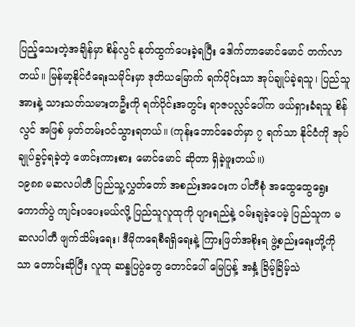ပြည့်သေးတဲ့အချိန်မှာ စိန်လွင် နုတ်ထွက်ပေးခဲ့ရပြီး ဒေါက်တာမောင်မောင် တက်လာတယ်။ မြန်မာ့နိုင်ငံရေးသမိုင်းမှာ ဒုတိယမြောက် ရက်ပိုင်းသာ အုပ်ချုပ်ခဲ့ရသူ၊ ပြည်သူအားနဲ့ သားသတ်သမားတဦးကို ရက်ပိုင်းအတွင်း ရာဇပလ္လင်ပေါ်က ဖယ်ရှားခံရသူ စိန်လွင် အဖြစ် မှတ်တမ်းဝင်သွားရတယ်။ (ကုန်းဘောင်ခေတ်မှာ ၇ ရက်သာ နိုင်ငံကို အုပ်ချုပ်ခွင့်ရခဲ့တဲ့ ဖောင်းကားစား မောင်မောင် ဆိုတာ ရှိခဲ့ဖူးတယ်။)
၁၉၈၈ မဆလပါတီ ပြည်သူ့လွှတ်တော် အစည်းအဝေးက ပါတီစုံ အထွေထွေရွေးကောက်ပွဲ ကျင်းပပေးမယ်လို့ ပြည်သူလူထုကို ပျားရည်နဲ့ ဝမ်းချခဲ့ပေမဲ့ ပြည်သူက မဆလပါတီ ဖျက်သိမ်းရေး၊ ဒီမိုကရေစီရရှိရေးနဲ့ ကြားဖြတ်အစိုးရ ဖွဲ့စည်းရေးတို့ကိုသာ တောင်းဆိုပြီး လူထု ဆန္ဒပြပွဲတွေ တောင်ပေါ် မြေပြန့် အနှံ့ ခြိမ့်ခြိမ့်သဲ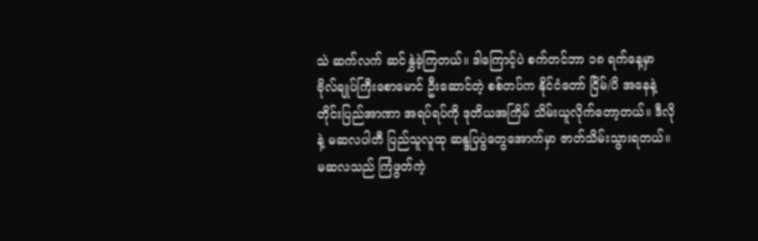သဲ ဆက်လက် ဆင်နွှဲခဲ့ကြတယ်။ ဒါကြောင့်ပဲ စက်တင်ဘာ ၁၈ ရက်နေ့မှာ ဗိုလ်ချုပ်ကြီးစောမောင် ဦးဆောင်တဲ့ စစ်တပ်က နိုင်ငံတော် ငြိမ်/ပိ အနေနဲ့ တိုင်းပြည်အာဏာ အရပ်ရပ်ကို ဒုတိယအကြိမ် သိမ်းယူလိုက်တော့တယ်။ ဒီလိုနဲ့ မဆလပါတီ ပြည်သူလူထု ဆန္ဒပြပွဲတွေအောက်မှာ ဇာတ်သိမ်းသွားရတယ်။
မဆလသည် ကြံဖွတ်ကဲ့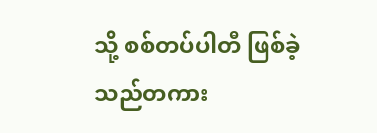သို့ စစ်တပ်ပါတီ ဖြစ်ခဲ့သည်တကား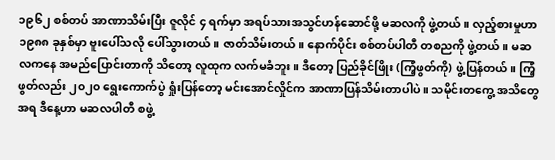၁၉၆၂ စစ်တပ် အာဏာသိမ်းပြီး ဇူလိုင် ၄ ရက်မှာ အရပ်သားအသွင်ဟန်ဆောင်ဖို့ မဆလကို ဖွဲ့တယ်။ လှည့်စားမှုဟာ ၁၉၈၈ ခုနှစ်မှာ ဗူးပေါ်သလို ပေါ်သွားတယ်။ ဇာတ်သိမ်းတယ်။ နောက်ပိုင်း စစ်တပ်ပါတီ တစညကို ဖွဲ့တယ်။ မဆလကနေ အမည်ပြောင်းတာကို သိတော့ လူထုက လက်မခံဘူး။ ဒီတော့ ပြည်ခိုင်ဖြိုး (ကြံ့ဖွတ်ကို) ဖွဲ့ပြန်တယ်။ ကြံ့ဖွတ်လည်း ၂၀၂၀ ရွေးကောက်ပွဲ ရှုံးပြန်တော့ မင်းအောင်လှိုင်က အာဏာပြန်သိမ်းတာပါပဲ။ သမိုင်းတကွေ့ အသိတွေအရ ဒီနေ့ဟာ မဆလပါတီ စဖွဲ့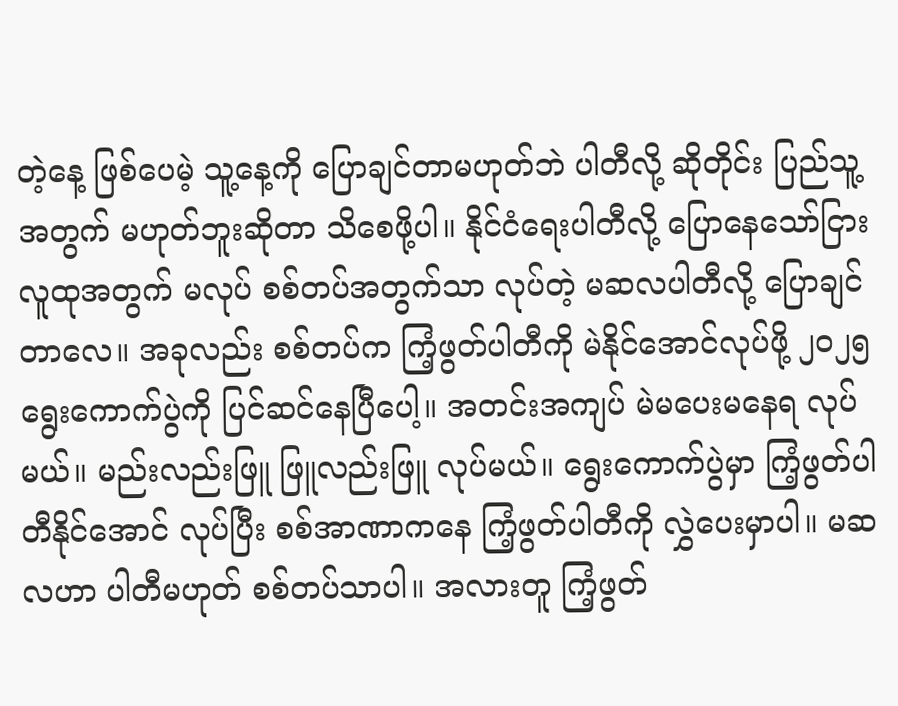တဲ့နေ့ ဖြစ်ပေမဲ့ သူ့နေ့ကို ပြောချင်တာမဟုတ်ဘဲ ပါတီလို့ ဆိုတိုင်း ပြည်သူ့အတွက် မဟုတ်ဘူးဆိုတာ သိစေဖို့ပါ။ နိုင်ငံရေးပါတီလို့ ပြောနေသော်ငြား လူထုအတွက် မလုပ် စစ်တပ်အတွက်သာ လုပ်တဲ့ မဆလပါတီလို့ ပြောချင်တာလေ။ အခုလည်း စစ်တပ်က ကြံ့ဖွတ်ပါတီကို မဲနိုင်အောင်လုပ်ဖို့ ၂၀၂၅ ရွေးကောက်ပွဲကို ပြင်ဆင်နေပြီပေါ့။ အတင်းအကျပ် မဲမပေးမနေရ လုပ်မယ်။ မည်းလည်းဖြူ ဖြူလည်းဖြူ လုပ်မယ်။ ရွေးကောက်ပွဲမှာ ကြံ့ဖွတ်ပါတီနိုင်အောင် လုပ်ပြီး စစ်အာဏာကနေ ကြံ့ဖွတ်ပါတီကို လွှဲပေးမှာပါ။ မဆလဟာ ပါတီမဟုတ် စစ်တပ်သာပါ။ အလားတူ ကြံ့ဖွတ်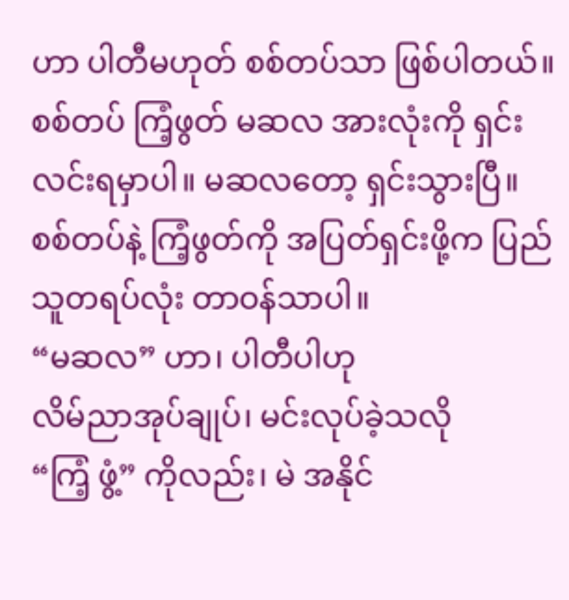ဟာ ပါတီမဟုတ် စစ်တပ်သာ ဖြစ်ပါတယ်။ စစ်တပ် ကြံ့ဖွတ် မဆလ အားလုံးကို ရှင်းလင်းရမှာပါ။ မဆလတော့ ရှင်းသွားပြီ။ စစ်တပ်နဲ့ ကြံ့ဖွတ်ကို အပြတ်ရှင်းဖို့က ပြည်သူတရပ်လုံး တာဝန်သာပါ။
“မဆလ” ဟာ၊ ပါတီပါဟု
လိမ်ညာအုပ်ချုပ်၊ မင်းလုပ်ခဲ့သလို
“ကြံ့ ဖွံ့” ကိုလည်း၊ မဲ အနိုင်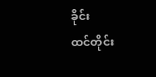ခိုင်း
ထင်တိုင်း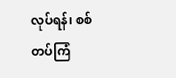လုပ်ရန်၊ စစ်တပ်ကြံ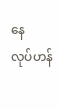နေ
လုပ်ဟန်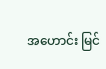အဟောင်း မြင်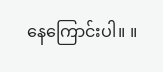နေကြောင်းပါ။ ။